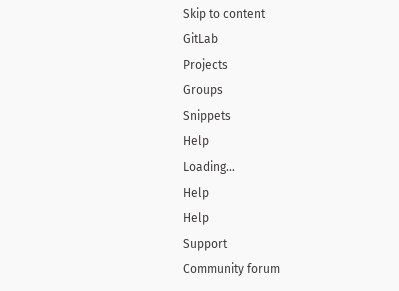Skip to content
GitLab
Projects
Groups
Snippets
Help
Loading...
Help
Help
Support
Community forum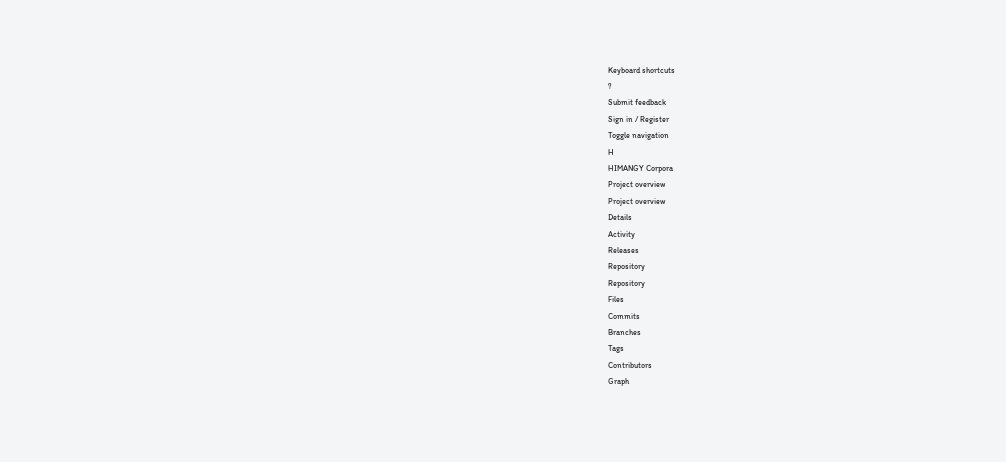Keyboard shortcuts
?
Submit feedback
Sign in / Register
Toggle navigation
H
HIMANGY Corpora
Project overview
Project overview
Details
Activity
Releases
Repository
Repository
Files
Commits
Branches
Tags
Contributors
Graph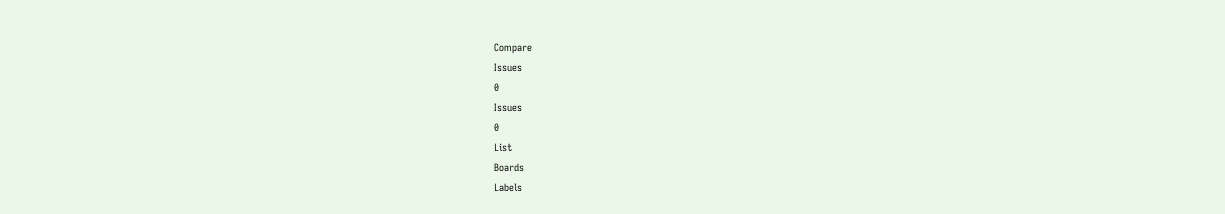Compare
Issues
0
Issues
0
List
Boards
Labels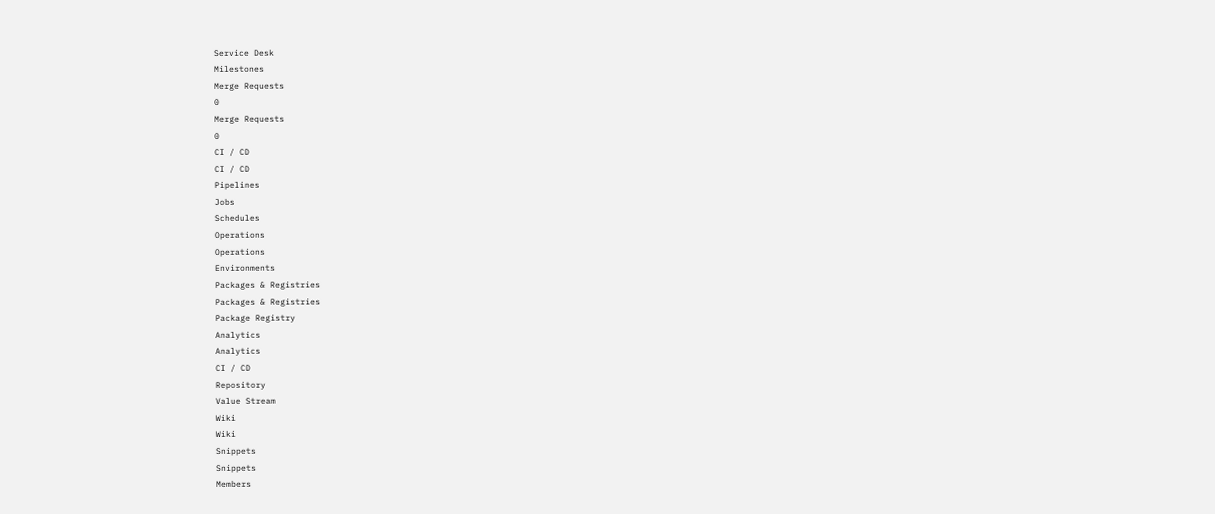Service Desk
Milestones
Merge Requests
0
Merge Requests
0
CI / CD
CI / CD
Pipelines
Jobs
Schedules
Operations
Operations
Environments
Packages & Registries
Packages & Registries
Package Registry
Analytics
Analytics
CI / CD
Repository
Value Stream
Wiki
Wiki
Snippets
Snippets
Members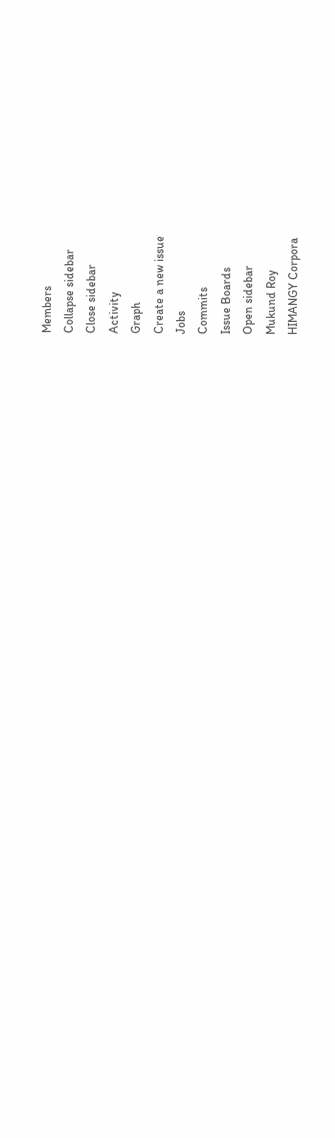Members
Collapse sidebar
Close sidebar
Activity
Graph
Create a new issue
Jobs
Commits
Issue Boards
Open sidebar
Mukund Roy
HIMANGY Corpora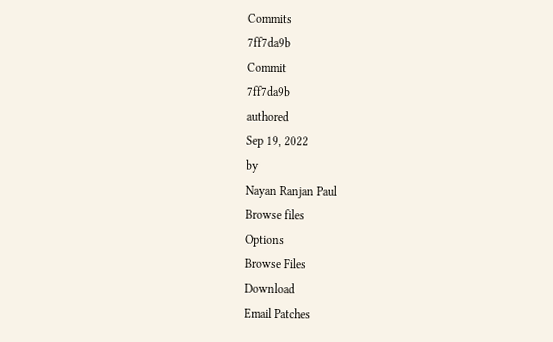Commits
7ff7da9b
Commit
7ff7da9b
authored
Sep 19, 2022
by
Nayan Ranjan Paul
Browse files
Options
Browse Files
Download
Email Patches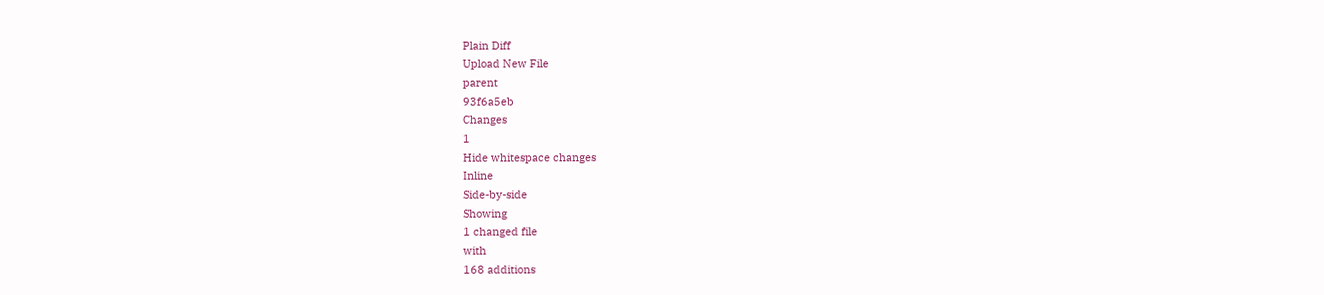Plain Diff
Upload New File
parent
93f6a5eb
Changes
1
Hide whitespace changes
Inline
Side-by-side
Showing
1 changed file
with
168 additions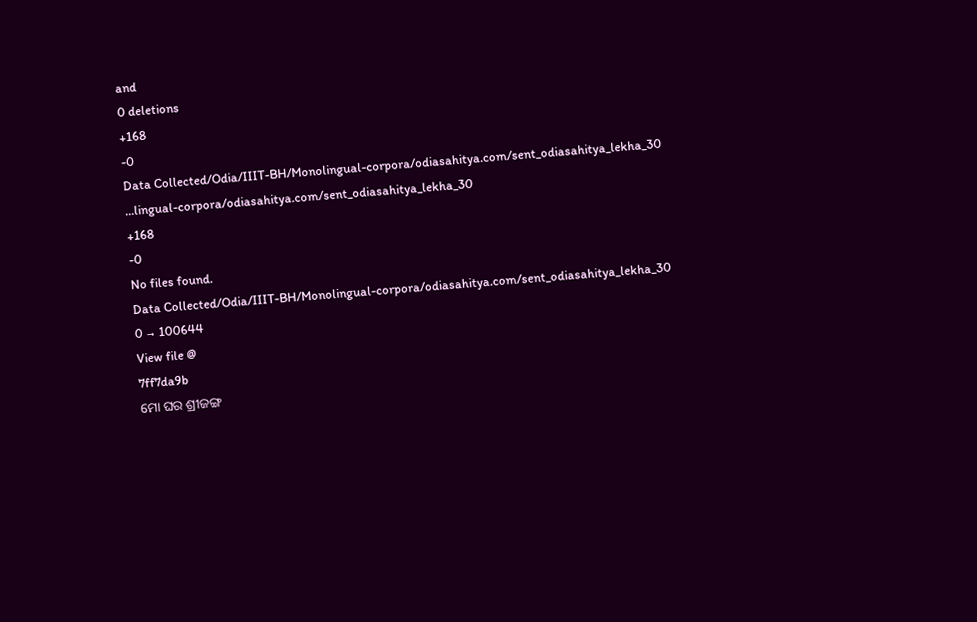and
0 deletions
+168
-0
Data Collected/Odia/IIIT-BH/Monolingual-corpora/odiasahitya.com/sent_odiasahitya_lekha_30
...lingual-corpora/odiasahitya.com/sent_odiasahitya_lekha_30
+168
-0
No files found.
Data Collected/Odia/IIIT-BH/Monolingual-corpora/odiasahitya.com/sent_odiasahitya_lekha_30
0 → 100644
View file @
7ff7da9b
ମୋ ଘର ଶ୍ରୀଜଙ୍ଗ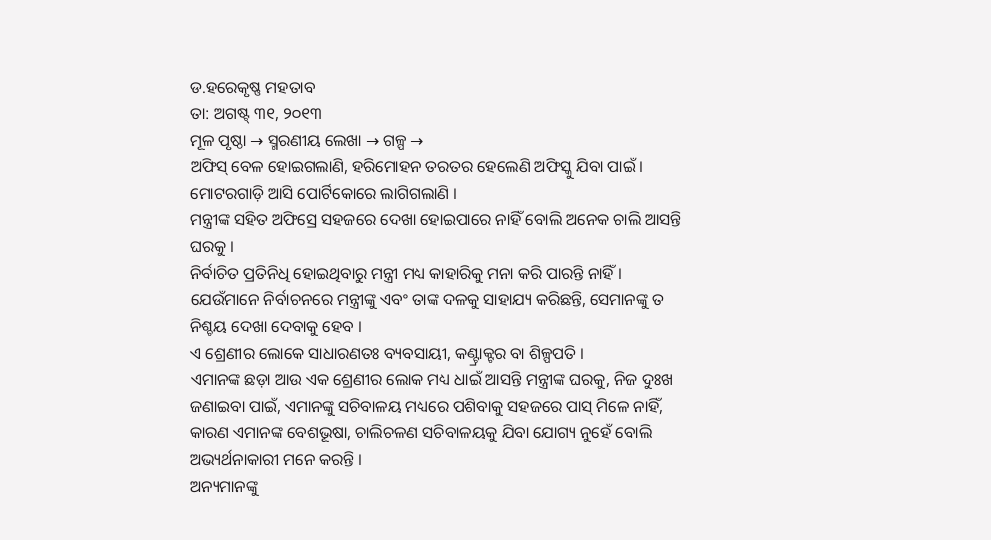ଡ.ହରେକୃଷ୍ଣ ମହତାବ
ତା: ଅଗଷ୍ଟ୍ ୩୧, ୨୦୧୩
ମୂଳ ପୃଷ୍ଠା → ସ୍ମରଣୀୟ ଲେଖା → ଗଳ୍ପ →
ଅଫିସ୍ ବେଳ ହୋଇଗଲାଣି, ହରିମୋହନ ତରତର ହେଲେଣି ଅଫିସ୍କୁ ଯିବା ପାଇଁ ।
ମୋଟରଗାଡ଼ି ଆସି ପୋର୍ଟିକୋରେ ଲାଗିଗଲାଣି ।
ମନ୍ତ୍ରୀଙ୍କ ସହିତ ଅଫିସ୍ରେ ସହଜରେ ଦେଖା ହୋଇପାରେ ନାହିଁ ବୋଲି ଅନେକ ଚାଲି ଆସନ୍ତି ଘରକୁ ।
ନିର୍ବାଚିତ ପ୍ରତିନିଧି ହୋଇଥିବାରୁ ମନ୍ତ୍ରୀ ମଧ୍ୟ କାହାରିକୁ ମନା କରି ପାରନ୍ତି ନାହିଁ ।
ଯେଉଁମାନେ ନିର୍ବାଚନରେ ମନ୍ତ୍ରୀଙ୍କୁ ଏବଂ ତାଙ୍କ ଦଳକୁ ସାହାଯ୍ୟ କରିଛନ୍ତି, ସେମାନଙ୍କୁ ତ ନିଶ୍ଚୟ ଦେଖା ଦେବାକୁ ହେବ ।
ଏ ଶ୍ରେଣୀର ଲୋକେ ସାଧାରଣତଃ ବ୍ୟବସାୟୀ, କଣ୍ଟ୍ରାକ୍ଟର ବା ଶିଳ୍ପପତି ।
ଏମାନଙ୍କ ଛଡ଼ା ଆଉ ଏକ ଶ୍ରେଣୀର ଲୋକ ମଧ୍ୟ ଧାଇଁ ଆସନ୍ତି ମନ୍ତ୍ରୀଙ୍କ ଘରକୁ, ନିଜ ଦୁଃଖ ଜଣାଇବା ପାଇଁ, ଏମାନଙ୍କୁ ସଚିବାଳୟ ମଧ୍ୟରେ ପଶିବାକୁ ସହଜରେ ପାସ୍ ମିଳେ ନାହିଁ, କାରଣ ଏମାନଙ୍କ ବେଶଭୂଷା, ଚାଲିଚଳଣ ସଚିବାଳୟକୁ ଯିବା ଯୋଗ୍ୟ ନୁହେଁ ବୋଲି ଅଭ୍ୟର୍ଥନାକାରୀ ମନେ କରନ୍ତି ।
ଅନ୍ୟମାନଙ୍କୁ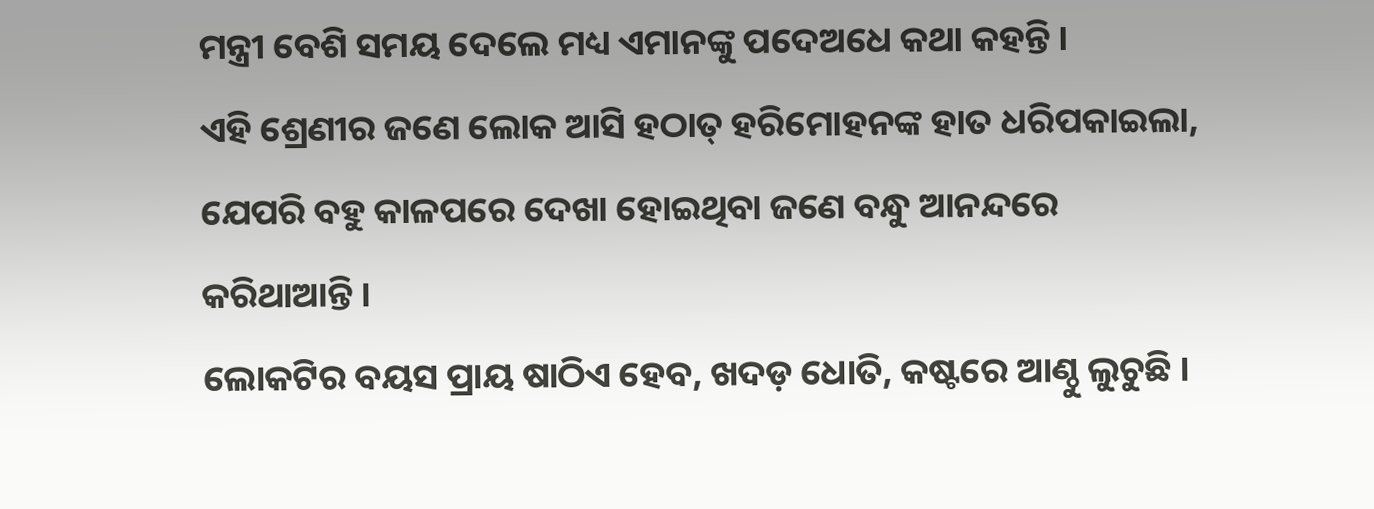ମନ୍ତ୍ରୀ ବେଶି ସମୟ ଦେଲେ ମଧ୍ୟ ଏମାନଙ୍କୁ ପଦେଅଧେ କଥା କହନ୍ତି ।
ଏହି ଶ୍ରେଣୀର ଜଣେ ଲୋକ ଆସି ହଠାତ୍ ହରିମୋହନଙ୍କ ହାତ ଧରିପକାଇଲା, ଯେପରି ବହୁ କାଳପରେ ଦେଖା ହୋଇଥିବା ଜଣେ ବନ୍ଧୁ ଆନନ୍ଦରେ କରିଥାଆନ୍ତି ।
ଲୋକଟିର ବୟସ ପ୍ରାୟ ଷାଠିଏ ହେବ, ଖଦଡ଼ ଧୋତି, କଷ୍ଟରେ ଆଣ୍ଠୁ ଲୁଚୁଛି ।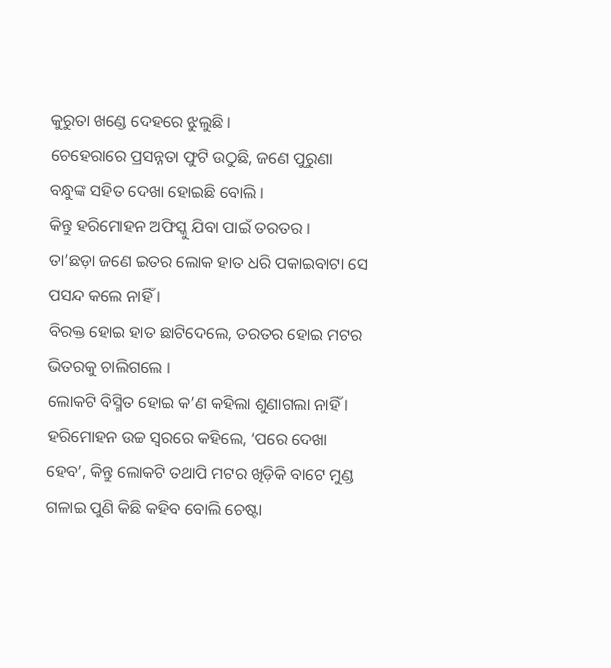କୁରୁତା ଖଣ୍ଡେ ଦେହରେ ଝୁଲୁଛି ।
ଚେହେରାରେ ପ୍ରସନ୍ନତା ଫୁଟି ଉଠୁଛି, ଜଣେ ପୁରୁଣା ବନ୍ଧୁଙ୍କ ସହିତ ଦେଖା ହୋଇଛି ବୋଲି ।
କିନ୍ତୁ ହରିମୋହନ ଅଫିସ୍କୁ ଯିବା ପାଇଁ ତରତର ।
ତା’ଛଡ଼ା ଜଣେ ଇତର ଲୋକ ହାତ ଧରି ପକାଇବାଟା ସେ ପସନ୍ଦ କଲେ ନାହିଁ ।
ବିରକ୍ତ ହୋଇ ହାତ ଛାଟିଦେଲେ, ତରତର ହୋଇ ମଟର ଭିତରକୁ ଚାଲିଗଲେ ।
ଲୋକଟି ବିସ୍ମିତ ହୋଇ କ’ଣ କହିଲା ଶୁଣାଗଲା ନାହିଁ ।
ହରିମୋହନ ଉଚ୍ଚ ସ୍ବରରେ କହିଲେ, ‘ପରେ ଦେଖା ହେବ’, କିନ୍ତୁ ଲୋକଟି ତଥାପି ମଟର ଖିଡ଼ିକି ବାଟେ ମୁଣ୍ଡ ଗଳାଇ ପୁଣି କିଛି କହିବ ବୋଲି ଚେଷ୍ଟା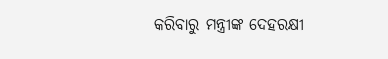କରିବାରୁ ମନ୍ତ୍ରୀଙ୍କ ଦେହରକ୍ଷୀ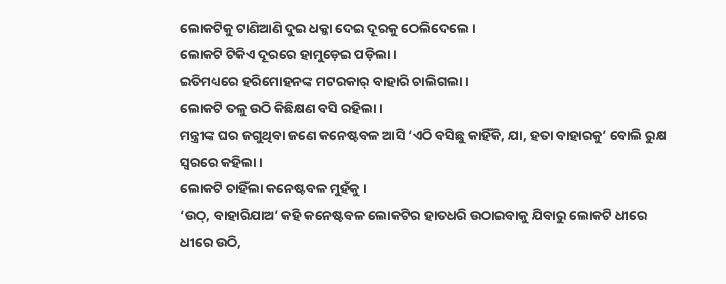ଲୋକଟିକୁ ଟାଣିଆଣି ଦୁଇ ଧକ୍କା ଦେଇ ଦୂରକୁ ଠେଲିଦେଲେ ।
ଲୋକଟି ଟିକିଏ ଦୂରରେ ହାମୁଡ଼େଇ ପଡ଼ିଲା ।
ଇତିମଧ୍ୟରେ ହରିମୋହନଙ୍କ ମଟରକାର୍ ବାହାରି ଚାଲିଗଲା ।
ଲୋକଟି ତଳୁ ଉଠି କିଛିକ୍ଷଣ ବସି ରହିଲା ।
ମନ୍ତ୍ରୀଙ୍କ ଘର ଜଗୁଥିବା ଜଣେ କନେଷ୍ଟବଳ ଆସି ‘ଏଠି ବସିଛୁ କାହିଁକି, ଯା, ହତା ବାହାରକୁ’ ବୋଲି ରୁକ୍ଷ ସ୍ବରରେ କହିଲା ।
ଲୋକଟି ଚାହିଁଲା କନେଷ୍ଟବଳ ମୁହଁକୁ ।
‘ଉଠ୍, ବାହାରିଯାଅ’ କହି କନେଷ୍ଟବଳ ଲୋକଟିର ହାତଧରି ଉଠାଇବାକୁ ଯିବାରୁ ଲୋକଟି ଧୀରେ ଧୀରେ ଉଠି,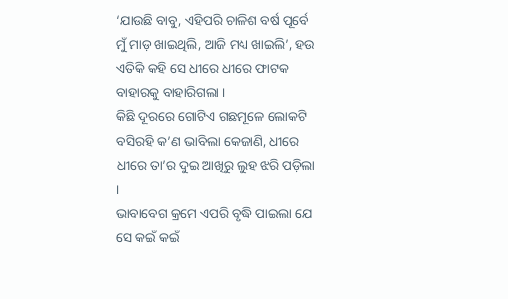‘ଯାଉଛି ବାବୁ, ଏହିପରି ଚାଳିଶ ବର୍ଷ ପୂର୍ବେ ମୁଁ ମାଡ଼ ଖାଇଥିଲି, ଆଜି ମଧ୍ୟ ଖାଇଲି’, ହଉ ଏତିକି କହି ସେ ଧୀରେ ଧୀରେ ଫାଟକ ବାହାରକୁ ବାହାରିଗଲା ।
କିଛି ଦୂରରେ ଗୋଟିଏ ଗଛମୂଳେ ଲୋକଟି ବସିରହି କ’ଣ ଭାବିଲା କେଜାଣି, ଧୀରେ ଧୀରେ ତା’ର ଦୁଇ ଆଖିରୁ ଲୁହ ଝରି ପଡ଼ିଲା ।
ଭାବାବେଗ କ୍ରମେ ଏପରି ବୃଦ୍ଧି ପାଇଲା ଯେ ସେ କଇଁ କଇଁ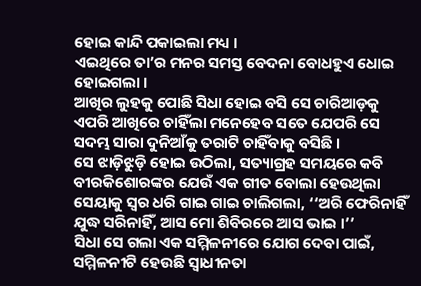ହୋଇ କାନ୍ଦି ପକାଇଲା ମଧ୍ୟ ।
ଏଇଥିରେ ତା’ର ମନର ସମସ୍ତ ବେଦନା ବୋଧହୁଏ ଧୋଇ ହୋଇଗଲା ।
ଆଖିର ଲୁହକୁ ପୋଛି ସିଧା ହୋଇ ବସି ସେ ଚାରିଆଡ଼କୁ ଏପରି ଆଖିରେ ଚାହିଁଲା ମନେହେବ ସତେ ଯେପରି ସେ ସଦମ୍ଭ ସାରା ଦୁନିଆଁକୁ ତରାଟି ଚାହିଁବାକୁ ବସିଛି ।
ସେ ଝାଡ଼ିଝୁଡ଼ି ହୋଇ ଉଠିଲା, ସତ୍ୟାଗ୍ରହ ସମୟରେ କବି ବୀରକିଶୋରଙ୍କର ଯେଉଁ ଏକ ଗୀତ ବୋଲା ହେଉଥିଲା ସେୟାକୁ ସ୍ବର ଧରି ଗାଇ ଗାଇ ଚାଲିଗଲା, ‘‘ଅରି ଫେରିନାହିଁ ଯୁଦ୍ଧ ସରିନାହିଁ, ଆସ ମୋ ଶିବିରରେ ଆସ ଭାଇ ।’’
ସିଧା ସେ ଗଲା ଏକ ସମ୍ମିଳନୀରେ ଯୋଗ ଦେବା ପାଇଁ, ସମ୍ମିଳନୀଟି ହେଉଛି ସ୍ବାଧୀନତା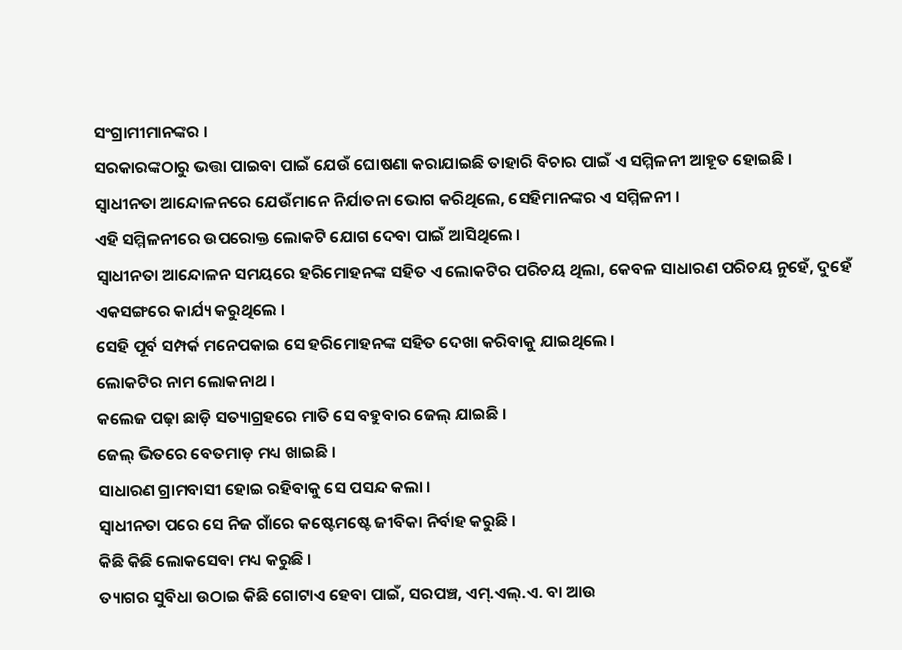ସଂଗ୍ରାମୀମାନଙ୍କର ।
ସରକାରଙ୍କଠାରୁ ଭତ୍ତା ପାଇବା ପାଇଁ ଯେଉଁ ଘୋଷଣା କରାଯାଇଛି ତାହାରି ବିଚାର ପାଇଁ ଏ ସମ୍ମିଳନୀ ଆହୂତ ହୋଇଛି ।
ସ୍ବାଧୀନତା ଆନ୍ଦୋଳନରେ ଯେଉଁମାନେ ନିର୍ଯାତନା ଭୋଗ କରିଥିଲେ, ସେହିମାନଙ୍କର ଏ ସମ୍ମିଳନୀ ।
ଏହି ସମ୍ମିଳନୀରେ ଉପରୋକ୍ତ ଲୋକଟି ଯୋଗ ଦେବା ପାଇଁ ଆସିଥିଲେ ।
ସ୍ବାଧୀନତା ଆନ୍ଦୋଳନ ସମୟରେ ହରିମୋହନଙ୍କ ସହିତ ଏ ଲୋକଟିର ପରିଚୟ ଥିଲା, କେବଳ ସାଧାରଣ ପରିଚୟ ନୁହେଁ, ଦୁହେଁ ଏକସଙ୍ଗରେ କାର୍ଯ୍ୟ କରୁଥିଲେ ।
ସେହି ପୂର୍ବ ସମ୍ପର୍କ ମନେପକାଇ ସେ ହରିମୋହନଙ୍କ ସହିତ ଦେଖା କରିବାକୁ ଯାଇଥିଲେ ।
ଲୋକଟିର ନାମ ଲୋକନାଥ ।
କଲେଜ ପଢ଼ା ଛାଡ଼ି ସତ୍ୟାଗ୍ରହରେ ମାତି ସେ ବହୁବାର ଜେଲ୍ ଯାଇଛି ।
ଜେଲ୍ ଭିତରେ ବେତମାଡ଼ ମଧ୍ୟ ଖାଇଛି ।
ସାଧାରଣ ଗ୍ରାମବାସୀ ହୋଇ ରହିବାକୁ ସେ ପସନ୍ଦ କଲା ।
ସ୍ବାଧୀନତା ପରେ ସେ ନିଜ ଗାଁରେ କଷ୍ଟେମଷ୍ଟେ ଜୀବିକା ନିର୍ବାହ କରୁଛି ।
କିଛି କିଛି ଲୋକସେବା ମଧ୍ୟ କରୁଛି ।
ତ୍ୟାଗର ସୁବିଧା ଉଠାଇ କିଛି ଗୋଟାଏ ହେବା ପାଇଁ, ସରପଞ୍ଚ, ଏମ୍.ଏଲ୍.ଏ. ବା ଆଉ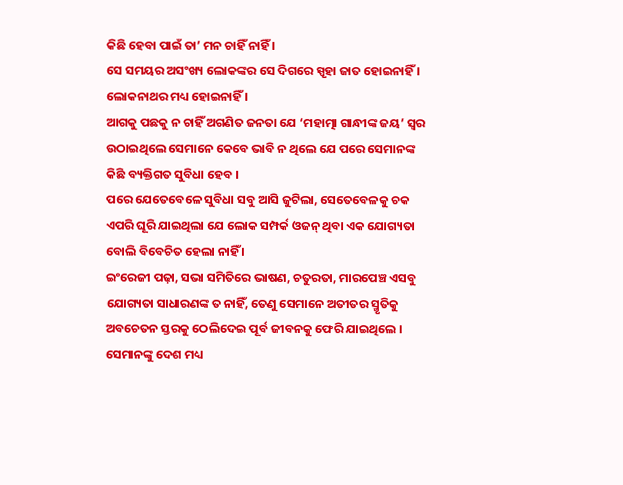କିଛି ହେବା ପାଇଁ ତା’ ମନ ଚାହିଁ ନାହିଁ ।
ସେ ସମୟର ଅସଂଖ୍ୟ ଲୋକଙ୍କର ସେ ଦିଗରେ ସ୍ପୃହା ଜାତ ହୋଇନାହିଁ ।
ଲୋକନାଥର ମଧ୍ୟ ହୋଇନାହିଁ ।
ଆଗକୁ ପଛକୁ ନ ଚାହିଁ ଅଗଣିତ ଜନତା ଯେ ‘ମହାତ୍ମା ଗାନ୍ଧୀଙ୍କ ଜୟ’ ସ୍ବର ଉଠାଇଥିଲେ ସେମାନେ କେବେ ଭାବି ନ ଥିଲେ ଯେ ପରେ ସେମାନଙ୍କ କିଛି ବ୍ୟକ୍ତିଗତ ସୁବିଧା ହେବ ।
ପରେ ଯେତେବେଳେ ସୁବିଧା ସବୁ ଆସି ଜୁଟିଲା, ସେତେବେଳକୁ ଚକ ଏପରି ଘୂରି ଯାଇଥିଲା ଯେ ଲୋକ ସମ୍ପର୍କ ଓଜନ୍ ଥିବା ଏକ ଯୋଗ୍ୟତା ବୋଲି ବିବେଚିତ ହେଲା ନାହିଁ ।
ଇଂରେଜୀ ପଢ଼ା, ସଭା ସମିତିରେ ଭାଷଣ, ଚତୁରତା, ମାରପେଞ୍ଚ ଏସବୁ ଯୋଗ୍ୟତା ସାଧାରଣଙ୍କ ତ ନାହିଁ, ତେଣୁ ସେମାନେ ଅତୀତର ସ୍ମୃତିକୁ ଅବଚେତନ ସ୍ତରକୁ ଠେଲିଦେଇ ପୂର୍ବ ଜୀବନକୁ ଫେରି ଯାଇଥିଲେ ।
ସେମାନଙ୍କୁ ଦେଶ ମଧ୍ୟ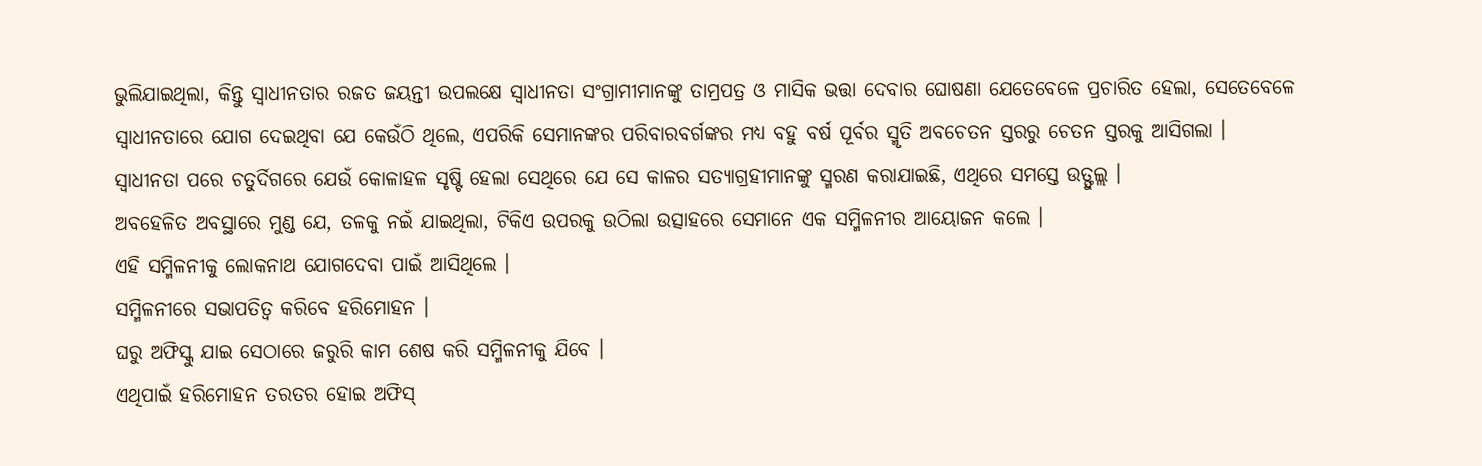ଭୁଲିଯାଇଥିଲା, କିନ୍ତୁ ସ୍ବାଧୀନତାର ରଜତ ଜୟନ୍ତୀ ଉପଲକ୍ଷେ ସ୍ବାଧୀନତା ସଂଗ୍ରାମୀମାନଙ୍କୁ ତାମ୍ରପତ୍ର ଓ ମାସିକ ଭତ୍ତା ଦେବାର ଘୋଷଣା ଯେତେବେଳେ ପ୍ରଚାରିତ ହେଲା, ସେତେବେଳେ ସ୍ବାଧୀନତାରେ ଯୋଗ ଦେଇଥିବା ଯେ କେଉଁଠି ଥିଲେ, ଏପରିକି ସେମାନଙ୍କର ପରିବାରବର୍ଗଙ୍କର ମଧ୍ୟ ବହୁ ବର୍ଷ ପୂର୍ବର ସ୍ମୃତି ଅବଚେତନ ସ୍ତରରୁ ଚେତନ ସ୍ତରକୁ ଆସିଗଲା ।
ସ୍ବାଧୀନତା ପରେ ଚତୁର୍ଦିଗରେ ଯେଉଁ କୋଳାହଳ ସୃଷ୍ଟି ହେଲା ସେଥିରେ ଯେ ସେ କାଳର ସତ୍ୟାଗ୍ରହୀମାନଙ୍କୁ ସ୍ମରଣ କରାଯାଇଛି, ଏଥିରେ ସମସ୍ତେ ଉତ୍ଫୁଲ୍ଲ ।
ଅବହେଳିତ ଅବସ୍ଥାରେ ମୁଣ୍ଡ ଯେ, ତଳକୁ ନଇଁ ଯାଇଥିଲା, ଟିକିଏ ଉପରକୁ ଉଠିଲା ଉତ୍ସାହରେ ସେମାନେ ଏକ ସମ୍ମିଳନୀର ଆୟୋଜନ କଲେ ।
ଏହି ସମ୍ମିଳନୀକୁ ଲୋକନାଥ ଯୋଗଦେବା ପାଇଁ ଆସିଥିଲେ ।
ସମ୍ମିଳନୀରେ ସଭାପତିତ୍ବ କରିବେ ହରିମୋହନ ।
ଘରୁ ଅଫିସ୍କୁ ଯାଇ ସେଠାରେ ଜରୁରି କାମ ଶେଷ କରି ସମ୍ମିଳନୀକୁ ଯିବେ ।
ଏଥିପାଇଁ ହରିମୋହନ ତରତର ହୋଇ ଅଫିସ୍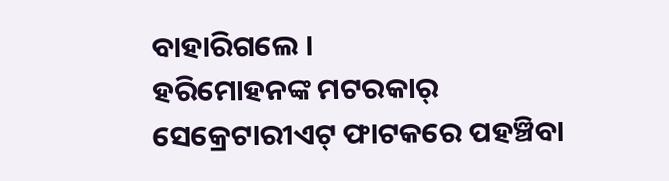ବାହାରିଗଲେ ।
ହରିମୋହନଙ୍କ ମଟରକାର୍ ସେକ୍ରେଟାରୀଏଟ୍ ଫାଟକରେ ପହଞ୍ଚିବା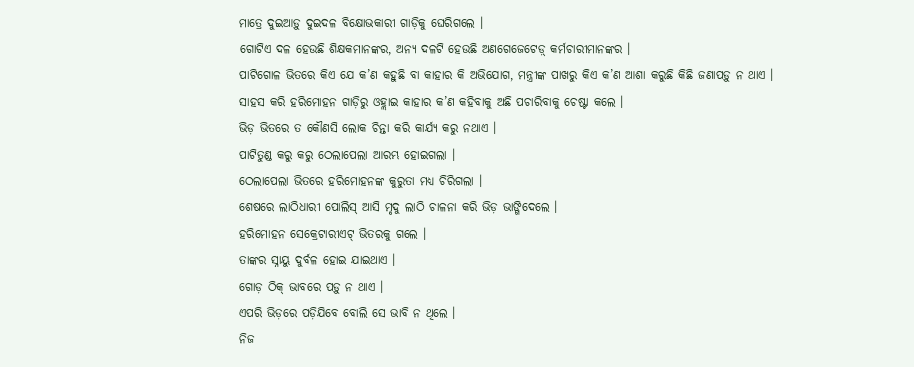ମାତ୍ରେ ଦୁଇଆଡ଼ୁ ଦୁଇଦଳ ବିକ୍ଷୋଭକାରୀ ଗାଡ଼ିକୁ ଘେରିଗଲେ ।
ଗୋଟିଏ ଦଳ ହେଉଛି ଶିକ୍ଷକମାନଙ୍କର, ଅନ୍ୟ ଦଳଟି ହେଉଛି ଅଣଗେଜେଟେଡ଼୍ କର୍ମଚାରୀମାନଙ୍କର ।
ପାଟିଗୋଳ ଭିତରେ କିଏ ଯେ କ’ଣ କହୁଛି ବା କାହାର କି ଅଭିଯୋଗ, ମନ୍ତ୍ରୀଙ୍କ ପାଖରୁ କିଏ କ’ଣ ଆଶା କରୁଛି କିଛି ଜଣାପଡ଼ୁ ନ ଥାଏ ।
ସାହସ କରି ହରିମୋହନ ଗାଡ଼ିରୁ ଓହ୍ଲାଇ କାହାର କ’ଣ କହିବାକୁ ଅଛି ପଚାରିବାକୁ ଚେଷ୍ଟା କଲେ ।
ଭିଡ଼ ଭିତରେ ତ କୌଣସି ଲୋକ ଚିନ୍ତା କରି କାର୍ଯ୍ୟ କରୁ ନଥାଏ ।
ପାଟିତୁଣ୍ଡ କରୁ କରୁ ଠେଲାପେଲା ଆରମ୍ଭ ହୋଇଗଲା ।
ଠେଲାପେଲା ଭିତରେ ହରିମୋହନଙ୍କ କୁରୁତା ମଧ୍ୟ ଚିରିଗଲା ।
ଶେଷରେ ଲାଠିଧାରୀ ପୋଲିସ୍ ଆସି ମୃଦୁ ଲାଠି ଚାଳନା କରି ଭିଡ଼ ଭାଙ୍ଗିଦେଲେ ।
ହରିମୋହନ ସେକ୍ରେଟାରୀଏଟ୍ ଭିତରକୁ ଗଲେ ।
ତାଙ୍କର ସ୍ନାୟୁ ଦୁର୍ବଳ ହୋଇ ଯାଇଥାଏ ।
ଗୋଡ଼ ଠିକ୍ ଭାବରେ ପଡ଼ୁ ନ ଥାଏ ।
ଏପରି ଭିଡ଼ରେ ପଡ଼ିଯିବେ ବୋଲି ସେ ଭାବି ନ ଥିଲେ ।
ନିଜ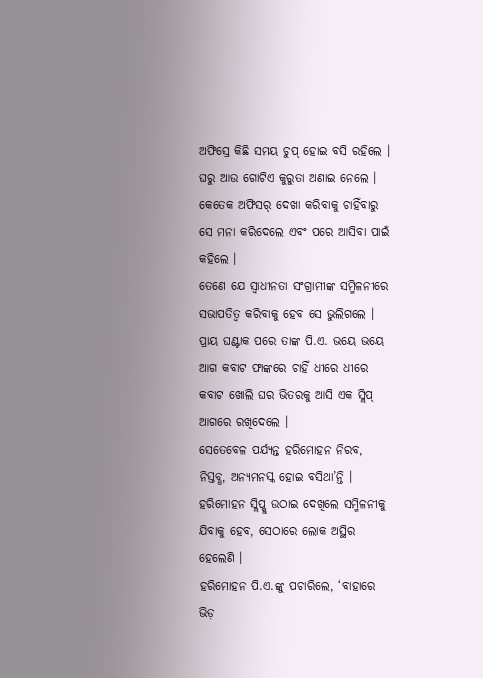ଅଫିସ୍ରେ କିଛି ସମୟ ଚୁପ୍ ହୋଇ ବସି ରହିଲେ ।
ଘରୁ ଆଉ ଗୋଟିଏ କୁରୁତା ଅଣାଇ ନେଲେ ।
କେତେକ ଅଫିସର୍ ଦେଖା କରିବାକୁ ଚାହିଁବାରୁ ସେ ମନା କରିଦେଲେ ଏବଂ ପରେ ଆସିବା ପାଇଁ କହିଲେ ।
ତେଣେ ଯେ ସ୍ବାଧୀନତା ସଂଗ୍ରାମୀଙ୍କ ସମ୍ମିଳନୀରେ ସଭାପତିତ୍ବ କରିବାକୁ ହେବ ସେ ଭୁଲିଗଲେ ।
ପ୍ରାୟ ଘଣ୍ଟାକ ପରେ ତାଙ୍କ ପି.ଏ. ଭୟେ ଭୟେ ଆଗ କବାଟ ଫାଙ୍କରେ ଚାହିଁ ଧୀରେ ଧୀରେ କବାଟ ଖୋଲି ଘର ଭିତରକୁ ଆସି ଏକ ସ୍ଲିପ୍ ଆଗରେ ରଖିଦେଲେ ।
ସେତେବେଳ ପର୍ଯ୍ୟନ୍ତ ହରିମୋହନ ନିରବ, ନିସ୍ତବ୍ଧ, ଅନ୍ୟମନସ୍କ ହୋଇ ବସିଥା’ନ୍ତି ।
ହରିମୋହନ ସ୍ଲିପ୍କୁ ଉଠାଇ ଦେଖିଲେ ସମ୍ମିଳନୀକୁ ଯିବାକୁ ହେବ, ସେଠାରେ ଲୋକ ଅସ୍ଥିର ହେଲେଣି ।
ହରିମୋହନ ପି.ଏ.ଙ୍କୁ ପଚାରିଲେ, ‘ବାହାରେ ଭିଡ଼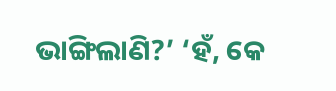ଭାଙ୍ଗିଲାଣି?’ ‘ହଁ, କେ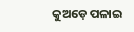କୁଅଡ଼େ ପଳାଇ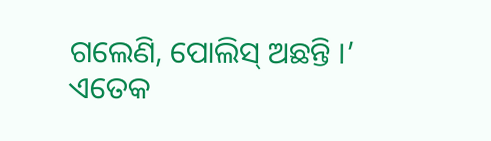ଗଲେଣି, ପୋଲିସ୍ ଅଛନ୍ତି ।’
ଏତେକ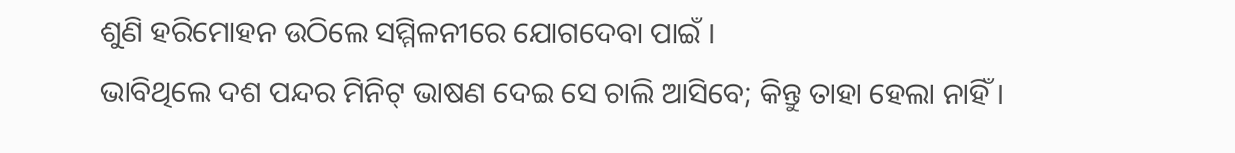ଶୁଣି ହରିମୋହନ ଉଠିଲେ ସମ୍ମିଳନୀରେ ଯୋଗଦେବା ପାଇଁ ।
ଭାବିଥିଲେ ଦଶ ପନ୍ଦର ମିନିଟ୍ ଭାଷଣ ଦେଇ ସେ ଚାଲି ଆସିବେ; କିନ୍ତୁ ତାହା ହେଲା ନାହିଁ ।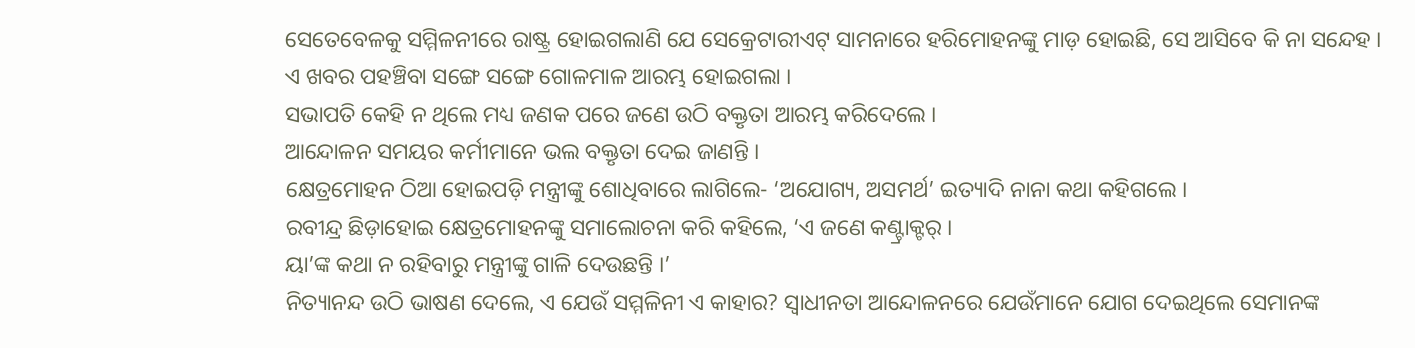ସେତେବେଳକୁ ସମ୍ମିଳନୀରେ ରାଷ୍ଟ୍ର ହୋଇଗଲାଣି ଯେ ସେକ୍ରେଟାରୀଏଟ୍ ସାମନାରେ ହରିମୋହନଙ୍କୁ ମାଡ଼ ହୋଇଛି, ସେ ଆସିବେ କି ନା ସନ୍ଦେହ ।
ଏ ଖବର ପହଞ୍ଚିବା ସଙ୍ଗେ ସଙ୍ଗେ ଗୋଳମାଳ ଆରମ୍ଭ ହୋଇଗଲା ।
ସଭାପତି କେହି ନ ଥିଲେ ମଧ୍ୟ ଜଣକ ପରେ ଜଣେ ଉଠି ବକ୍ତୃତା ଆରମ୍ଭ କରିଦେଲେ ।
ଆନ୍ଦୋଳନ ସମୟର କର୍ମୀମାନେ ଭଲ ବକ୍ତୃତା ଦେଇ ଜାଣନ୍ତି ।
କ୍ଷେତ୍ରମୋହନ ଠିଆ ହୋଇପଡ଼ି ମନ୍ତ୍ରୀଙ୍କୁ ଶୋଧିବାରେ ଲାଗିଲେ- ‘ଅଯୋଗ୍ୟ, ଅସମର୍ଥ’ ଇତ୍ୟାଦି ନାନା କଥା କହିଗଲେ ।
ରବୀନ୍ଦ୍ର ଛିଡ଼ାହୋଇ କ୍ଷେତ୍ରମୋହନଙ୍କୁ ସମାଲୋଚନା କରି କହିଲେ, ‘ଏ ଜଣେ କଣ୍ଟ୍ରାକ୍ଟର୍ ।
ୟା’ଙ୍କ କଥା ନ ରହିବାରୁ ମନ୍ତ୍ରୀଙ୍କୁ ଗାଳି ଦେଉଛନ୍ତି ।’
ନିତ୍ୟାନନ୍ଦ ଉଠି ଭାଷଣ ଦେଲେ, ଏ ଯେଉଁ ସମ୍ମଳିନୀ ଏ କାହାର? ସ୍ବାଧୀନତା ଆନ୍ଦୋଳନରେ ଯେଉଁମାନେ ଯୋଗ ଦେଇଥିଲେ ସେମାନଙ୍କ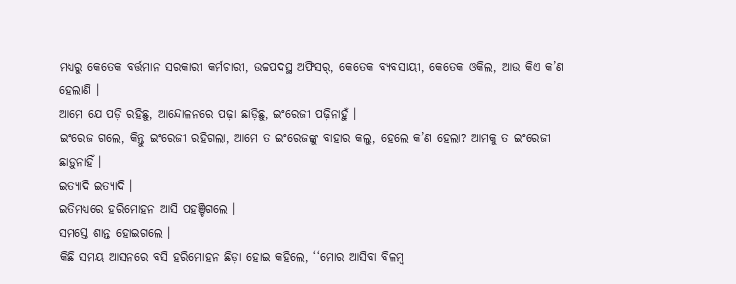ମଧ୍ୟରୁ କେତେକ ବର୍ତ୍ତମାନ ସରକାରୀ କର୍ମଚାରୀ, ଉଚ୍ଚପଦସ୍ଥ ଅଫିସର୍, କେତେକ ବ୍ୟବସାୟୀ, କେତେକ ଓକିଲ, ଆଉ କିଏ କ’ଣ ହେଲାଣି ।
ଆମେ ଯେ ପଡ଼ି ରହିଛୁ, ଆନ୍ଦୋଳନରେ ପଢ଼ା ଛାଡ଼ିଛୁ, ଇଂରେଜୀ ପଢ଼ିନାହୁଁ ।
ଇଂରେଜ ଗଲେ, କିନ୍ତୁ ଇଂରେଜୀ ରହିଗଲା, ଆମେ ତ ଇଂରେଜଙ୍କୁ ବାହାର କଲୁ, ହେଲେ କ’ଣ ହେଲା? ଆମକୁ ତ ଇଂରେଜୀ ଛାଡ଼ୁନାହିଁ ।
ଇତ୍ୟାଦି ଇତ୍ୟାଦି ।
ଇତିମଧ୍ୟରେ ହରିମୋହନ ଆସି ପହଞ୍ଚିଗଲେ ।
ସମସ୍ତେ ଶାନ୍ତ ହୋଇଗଲେ ।
କିଛି ସମୟ ଆସନରେ ବସି ହରିମୋହନ ଛିଡ଼ା ହୋଇ କହିଲେ, ‘‘ମୋର ଆସିବା ବିଳମ୍ବ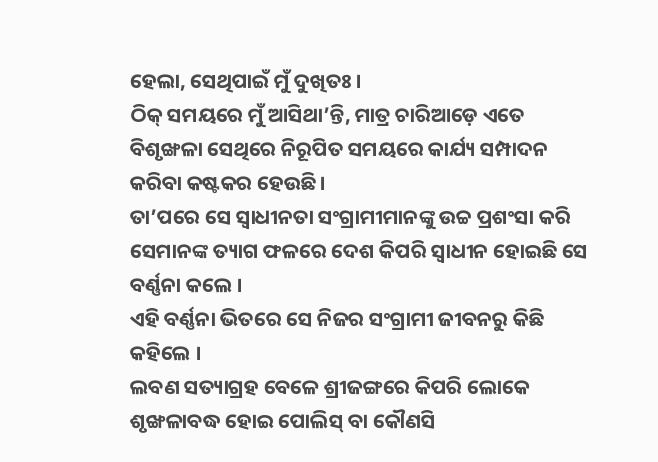ହେଲା, ସେଥିପାଇଁ ମୁଁ ଦୁଖିତଃ ।
ଠିକ୍ ସମୟରେ ମୁଁ ଆସିଥା’ନ୍ତି, ମାତ୍ର ଚାରିଆଡ଼େ ଏତେ ବିଶୃଙ୍ଖଳା ସେଥିରେ ନିରୂପିତ ସମୟରେ କାର୍ଯ୍ୟ ସମ୍ପାଦନ କରିବା କଷ୍ଟକର ହେଉଛି ।
ତା’ପରେ ସେ ସ୍ବାଧୀନତା ସଂଗ୍ରାମୀମାନଙ୍କୁ ଉଚ୍ଚ ପ୍ରଶଂସା କରି ସେମାନଙ୍କ ତ୍ୟାଗ ଫଳରେ ଦେଶ କିପରି ସ୍ବାଧୀନ ହୋଇଛି ସେ ବର୍ଣ୍ଣନା କଲେ ।
ଏହି ବର୍ଣ୍ଣନା ଭିତରେ ସେ ନିଜର ସଂଗ୍ରାମୀ ଜୀବନରୁ କିଛି କହିଲେ ।
ଲବଣ ସତ୍ୟାଗ୍ରହ ବେଳେ ଶ୍ରୀଜଙ୍ଗରେ କିପରି ଲୋକେ ଶୃଙ୍ଖଳାବଦ୍ଧ ହୋଇ ପୋଲିସ୍ ବା କୌଣସି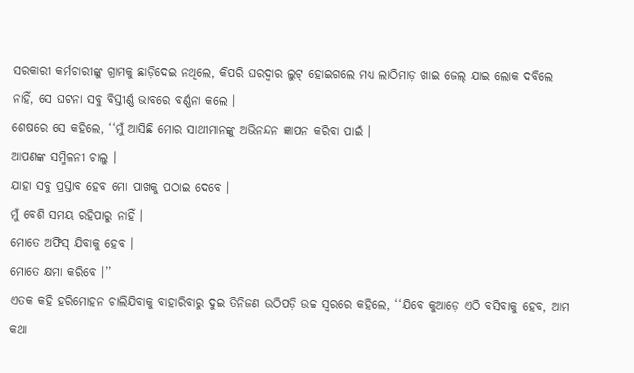ସରକାରୀ କର୍ମଚାରୀଙ୍କୁ ଗ୍ରାମକୁ ଛାଡ଼ିଦେଇ ନଥିଲେ, କିପରି ଘରଦ୍ବାର ଲୁଟ୍ ହୋଇଗଲେ ମଧ୍ୟ ଲାଠିମାଡ଼ ଖାଇ ଜେଲ୍ ଯାଇ ଲୋକ ଦବିଲେ ନାହିଁ, ସେ ଘଟନା ସବୁ ବିସ୍ତୀର୍ଣ୍ଣ ଭାବରେ ବର୍ଣ୍ଣନା କଲେ ।
ଶେଷରେ ସେ କହିଲେ, ‘‘ମୁଁ ଆସିଛି ମୋର ସାଥୀମାନଙ୍କୁ ଅଭିନନ୍ଦନ ଜ୍ଞାପନ କରିବା ପାଇଁ ।
ଆପଣଙ୍କ ସମ୍ମିଳନୀ ଚାଲୁ ।
ଯାହା ସବୁ ପ୍ରସ୍ତାବ ହେବ ମୋ ପାଖକୁ ପଠାଇ ଦେବେ ।
ମୁଁ ବେଶି ସମୟ ରହିପାରୁ ନାହିଁ ।
ମୋତେ ଅଫିସ୍ ଯିବାକୁ ହେବ ।
ମୋତେ କ୍ଷମା କରିବେ ।’’
ଏତକ କହି ହରିମୋହନ ଚାଲିଯିବାକୁ ବାହାରିବାରୁ ଦୁଇ ତିନିଜଣ ଉଠିପଡ଼ି ଉଚ୍ଚ ସ୍ବରରେ କହିଲେ, ‘‘ଯିବେ କୁଆଡ଼େ ଏଠି ବସିବାକୁ ହେବ, ଆମ କଥା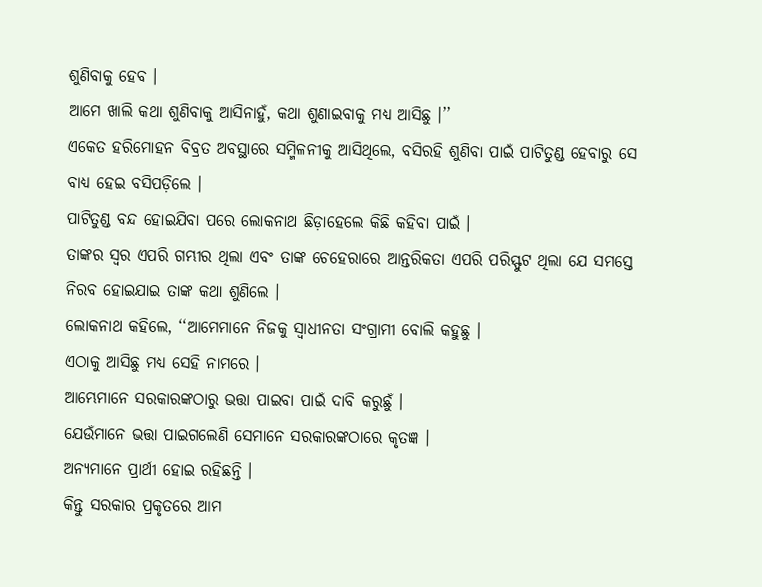ଶୁଣିବାକୁ ହେବ ।
ଆମେ ଖାଲି କଥା ଶୁଣିବାକୁ ଆସିନାହୁଁ, କଥା ଶୁଣାଇବାକୁ ମଧ୍ୟ ଆସିଛୁ ।’’
ଏକେତ ହରିମୋହନ ବିବ୍ରତ ଅବସ୍ଥାରେ ସମ୍ମିଳନୀକୁ ଆସିଥିଲେ, ବସିରହି ଶୁଣିବା ପାଇଁ ପାଟିତୁଣ୍ଡ ହେବାରୁ ସେ ବାଧ୍ୟ ହେଇ ବସିପଡ଼ିଲେ ।
ପାଟିତୁଣ୍ଡ ବନ୍ଦ ହୋଇଯିବା ପରେ ଲୋକନାଥ ଛିଡ଼ାହେଲେ କିଛି କହିବା ପାଇଁ ।
ତାଙ୍କର ସ୍ବର ଏପରି ଗମ୍ଭୀର ଥିଲା ଏବଂ ତାଙ୍କ ଚେହେରାରେ ଆନ୍ତରିକତା ଏପରି ପରିସ୍ଫୁଟ ଥିଲା ଯେ ସମସ୍ତେ ନିରବ ହୋଇଯାଇ ତାଙ୍କ କଥା ଶୁଣିଲେ ।
ଲୋକନାଥ କହିଲେ, ‘‘ଆମେମାନେ ନିଜକୁ ସ୍ବାଧୀନତା ସଂଗ୍ରାମୀ ବୋଲି କହୁଛୁ ।
ଏଠାକୁ ଆସିଛୁ ମଧ୍ୟ ସେହି ନାମରେ ।
ଆମ୍ଭେମାନେ ସରକାରଙ୍କଠାରୁ ଭତ୍ତା ପାଇବା ପାଇଁ ଦାବି କରୁଛୁଁ ।
ଯେଉଁମାନେ ଭତ୍ତା ପାଇଗଲେଣି ସେମାନେ ସରକାରଙ୍କଠାରେ କୃତଜ୍ଞ ।
ଅନ୍ୟମାନେ ପ୍ରାର୍ଥୀ ହୋଇ ରହିଛନ୍ତି ।
କିନ୍ତୁ ସରକାର ପ୍ରକୃତରେ ଆମ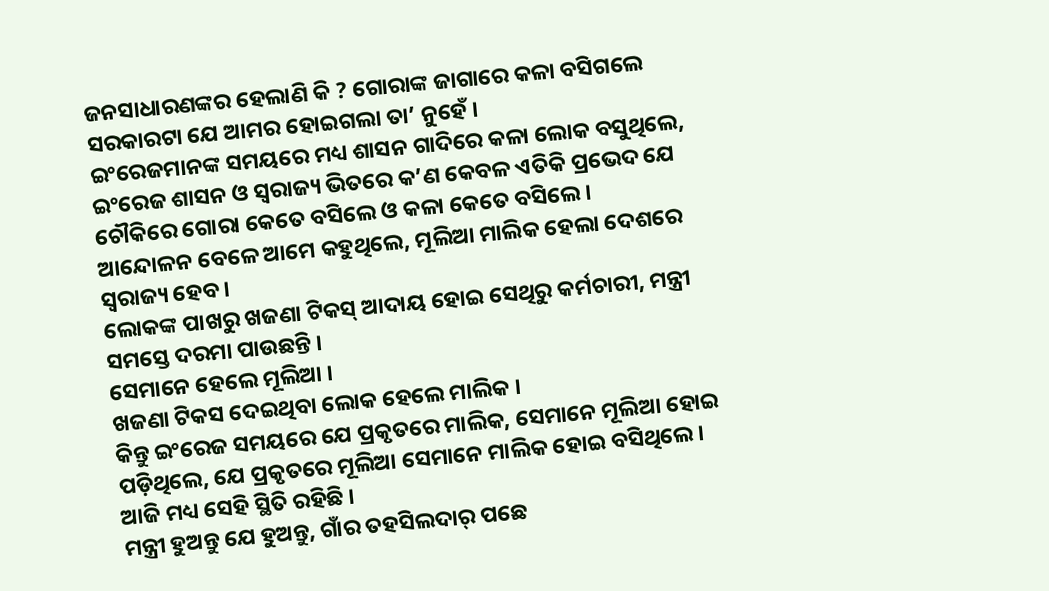ଜନସାଧାରଣଙ୍କର ହେଲାଣି କି ? ଗୋରାଙ୍କ ଜାଗାରେ କଳା ବସିଗଲେ ସରକାରଟା ଯେ ଆମର ହୋଇଗଲା ତା’ ନୁହେଁ ।
ଇଂରେଜମାନଙ୍କ ସମୟରେ ମଧ୍ୟ ଶାସନ ଗାଦିରେ କଳା ଲୋକ ବସୁଥିଲେ, ଇଂରେଜ ଶାସନ ଓ ସ୍ବରାଜ୍ୟ ଭିତରେ କ’ଣ କେବଳ ଏତିକି ପ୍ରଭେଦ ଯେ ଚୌକିରେ ଗୋରା କେତେ ବସିଲେ ଓ କଳା କେତେ ବସିଲେ ।
ଆନ୍ଦୋଳନ ବେଳେ ଆମେ କହୁଥିଲେ, ମୂଲିଆ ମାଲିକ ହେଲା ଦେଶରେ ସ୍ବରାଜ୍ୟ ହେବ ।
ଲୋକଙ୍କ ପାଖରୁ ଖଜଣା ଟିକସ୍ ଆଦାୟ ହୋଇ ସେଥିରୁ କର୍ମଚାରୀ, ମନ୍ତ୍ରୀ ସମସ୍ତେ ଦରମା ପାଉଛନ୍ତି ।
ସେମାନେ ହେଲେ ମୂଲିଆ ।
ଖଜଣା ଟିକସ ଦେଇଥିବା ଲୋକ ହେଲେ ମାଲିକ ।
କିନ୍ତୁ ଇଂରେଜ ସମୟରେ ଯେ ପ୍ରକୃତରେ ମାଲିକ, ସେମାନେ ମୂଲିଆ ହୋଇ ପଡ଼ିଥିଲେ, ଯେ ପ୍ରକୃତରେ ମୂଲିଆ ସେମାନେ ମାଲିକ ହୋଇ ବସିଥିଲେ ।
ଆଜି ମଧ୍ୟ ସେହି ସ୍ଥିତି ରହିଛି ।
ମନ୍ତ୍ରୀ ହୁଅନ୍ତୁ ଯେ ହୁଅନ୍ତୁ, ଗାଁର ତହସିଲଦାର୍ ପଛେ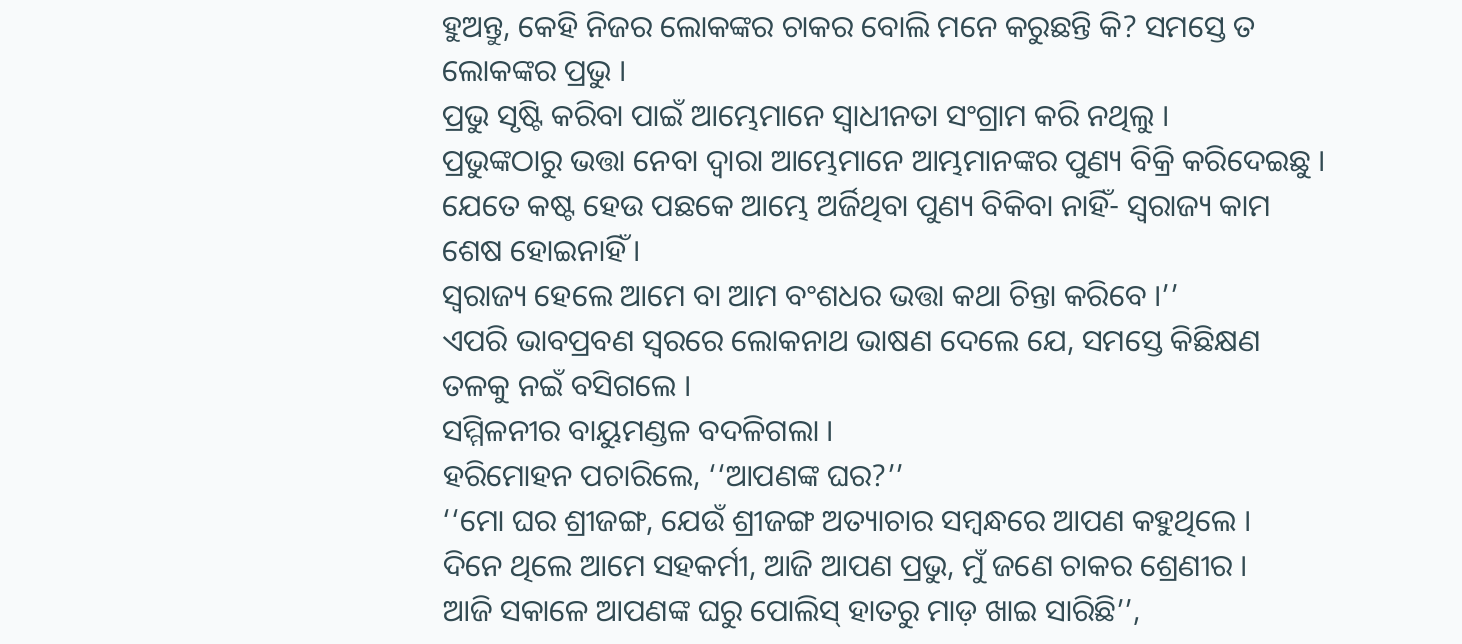ହୁଅନ୍ତୁ, କେହି ନିଜର ଲୋକଙ୍କର ଚାକର ବୋଲି ମନେ କରୁଛନ୍ତି କି? ସମସ୍ତେ ତ ଲୋକଙ୍କର ପ୍ରଭୁ ।
ପ୍ରଭୁ ସୃଷ୍ଟି କରିବା ପାଇଁ ଆମ୍ଭେମାନେ ସ୍ବାଧୀନତା ସଂଗ୍ରାମ କରି ନଥିଲୁ ।
ପ୍ରଭୁଙ୍କଠାରୁ ଭତ୍ତା ନେବା ଦ୍ବାରା ଆମ୍ଭେମାନେ ଆମ୍ଭମାନଙ୍କର ପୁଣ୍ୟ ବିକ୍ରି କରିଦେଇଛୁ ।
ଯେତେ କଷ୍ଟ ହେଉ ପଛକେ ଆମ୍ଭେ ଅର୍ଜିଥିବା ପୁଣ୍ୟ ବିକିବା ନାହିଁ- ସ୍ବରାଜ୍ୟ କାମ ଶେଷ ହୋଇନାହିଁ ।
ସ୍ବରାଜ୍ୟ ହେଲେ ଆମେ ବା ଆମ ବଂଶଧର ଭତ୍ତା କଥା ଚିନ୍ତା କରିବେ ।’’
ଏପରି ଭାବପ୍ରବଣ ସ୍ବରରେ ଲୋକନାଥ ଭାଷଣ ଦେଲେ ଯେ, ସମସ୍ତେ କିଛିକ୍ଷଣ ତଳକୁ ନଇଁ ବସିଗଲେ ।
ସମ୍ମିଳନୀର ବାୟୁମଣ୍ଡଳ ବଦଳିଗଲା ।
ହରିମୋହନ ପଚାରିଲେ, ‘‘ଆପଣଙ୍କ ଘର?’’
‘‘ମୋ ଘର ଶ୍ରୀଜଙ୍ଗ, ଯେଉଁ ଶ୍ରୀଜଙ୍ଗ ଅତ୍ୟାଚାର ସମ୍ବନ୍ଧରେ ଆପଣ କହୁଥିଲେ ।
ଦିନେ ଥିଲେ ଆମେ ସହକର୍ମୀ, ଆଜି ଆପଣ ପ୍ରଭୁ, ମୁଁ ଜଣେ ଚାକର ଶ୍ରେଣୀର ।
ଆଜି ସକାଳେ ଆପଣଙ୍କ ଘରୁ ପୋଲିସ୍ ହାତରୁ ମାଡ଼ ଖାଇ ସାରିଛି’’,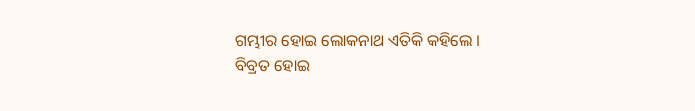ଗମ୍ଭୀର ହୋଇ ଲୋକନାଥ ଏତିକି କହିଲେ ।
ବିବ୍ରତ ହୋଇ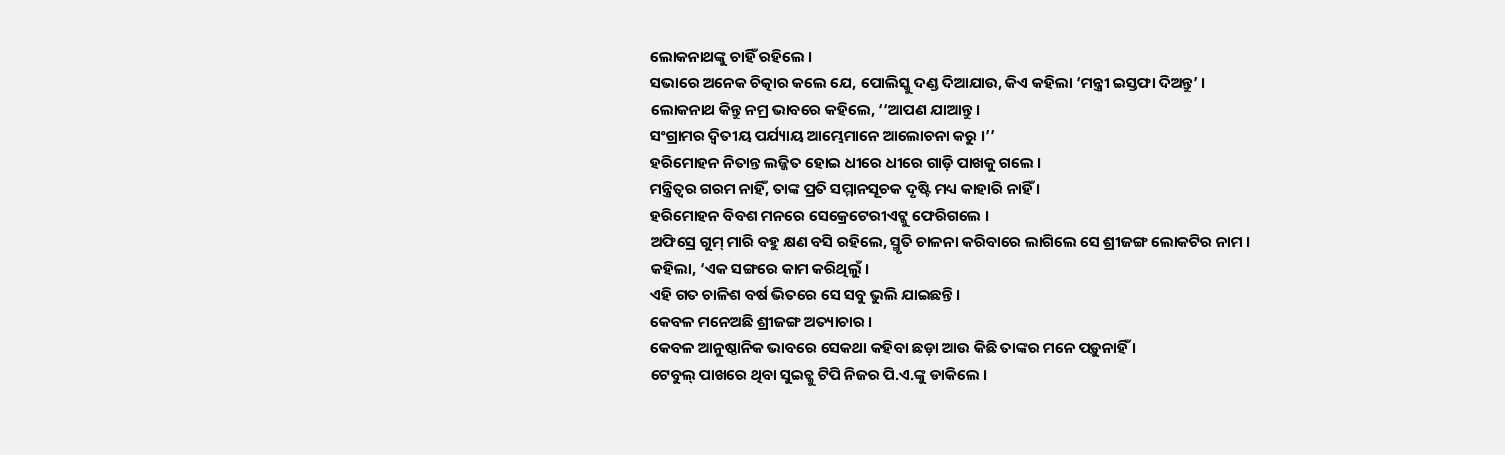ଲୋକନାଥଙ୍କୁ ଚାହିଁ ରହିଲେ ।
ସଭାରେ ଅନେକ ଚିତ୍କାର କଲେ ଯେ, ପୋଲିସ୍କୁ ଦଣ୍ଡ ଦିଆଯାଉ, କିଏ କହିଲା ‘ମନ୍ତ୍ରୀ ଇସ୍ତଫା ଦିଅନ୍ତୁ’ ।
ଲୋକନାଥ କିନ୍ତୁ ନମ୍ର ଭାବରେ କହିଲେ, ‘‘ଆପଣ ଯାଆନ୍ତୁ ।
ସଂଗ୍ରାମର ଦ୍ବିତୀୟ ପର୍ଯ୍ୟାୟ ଆମ୍ଭେମାନେ ଆଲୋଚନା କରୁ ।’’
ହରିମୋହନ ନିତାନ୍ତ ଲଜ୍ଜିତ ହୋଇ ଧୀରେ ଧୀରେ ଗାଡ଼ି ପାଖକୁ ଗଲେ ।
ମନ୍ତ୍ରିତ୍ବର ଗରମ ନାହିଁ, ତାଙ୍କ ପ୍ରତି ସମ୍ମାନସୂଚକ ଦୃଷ୍ଟି ମଧ୍ୟ କାହାରି ନାହିଁ ।
ହରିମୋହନ ବିବଶ ମନରେ ସେକ୍ରେଟେରୀଏଟ୍କୁ ଫେରିଗଲେ ।
ଅଫିସ୍ରେ ଗୁମ୍ ମାରି ବହୁ କ୍ଷଣ ବସି ରହିଲେ, ସ୍ମୃତି ଚାଳନା କରିବାରେ ଲାଗିଲେ ସେ ଶ୍ରୀଜଙ୍ଗ ଲୋକଟିର ନାମ ।
କହିଲା, ‘ଏକ ସଙ୍ଗରେ କାମ କରିଥିଲୁଁ ।
ଏହି ଗତ ଚାଳିଶ ବର୍ଷ ଭିତରେ ସେ ସବୁ ଭୁଲି ଯାଇଛନ୍ତି ।
କେବଳ ମନେଅଛି ଶ୍ରୀଜଙ୍ଗ ଅତ୍ୟାଚାର ।
କେବଳ ଆନୁଷ୍ଠାନିକ ଭାବରେ ସେକଥା କହିବା ଛଡ଼ା ଆଉ କିଛି ତାଙ୍କର ମନେ ପଡ଼ୁନାହିଁ ।
ଟେବୁଲ୍ ପାଖରେ ଥିବା ସୁଇଚ୍କୁ ଟିପି ନିଜର ପି.ଏ.ଙ୍କୁ ଡାକିଲେ ।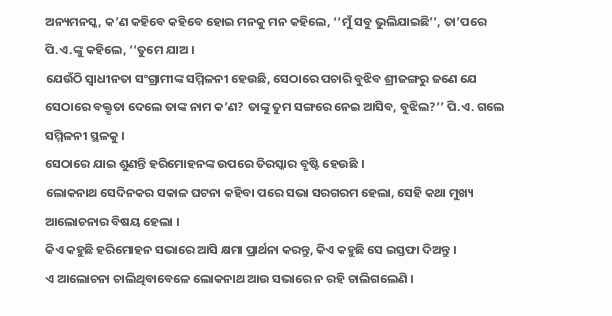ଅନ୍ୟମନସ୍କ, କ’ଣ କହିବେ କହିବେ ହୋଇ ମନକୁ ମନ କହିଲେ, ‘‘ମୁଁ ସବୁ ଭୁଲିଯାଇଛି’’, ତା’ପରେ ପି.ଏ.ଙ୍କୁ କହିଲେ, ‘‘ତୁମେ ଯାଅ ।
ଯେଉଁଠି ସ୍ବାଧୀନତା ସଂଗ୍ରାମୀଙ୍କ ସମ୍ମିଳନୀ ହେଉଛି, ସେଠାରେ ପଚାରି ବୁଝିବ ଶ୍ରୀଜଙ୍ଗରୁ ଜଣେ ଯେ ସେଠାରେ ବକ୍ତୃତା ଦେଲେ ତାଙ୍କ ନାମ କ’ଣ? ତାଙ୍କୁ ତୁମ ସଙ୍ଗରେ ନେଇ ଆସିବ, ବୁଝିଲ?’’ ପି.ଏ. ଗଲେ ସମ୍ମିଳନୀ ସ୍ଥଳକୁ ।
ସେଠାରେ ଯାଇ ଶୁଣନ୍ତି ହରିମୋହନଙ୍କ ଉପରେ ତିରସ୍କାର ବୃଷ୍ଟି ହେଉଛି ।
ଲୋକନାଥ ସେଦିନକର ସକାଳ ଘଟନା କହିବା ପରେ ସଭା ସରଗରମ ହେଲା, ସେହି କଥା ମୁଖ୍ୟ ଆଲୋଚନାର ବିଷୟ ହେଲା ।
କିଏ କହୁଛି ହରିମୋହନ ସଭାରେ ଆସି କ୍ଷମା ପ୍ରାର୍ଥନା କରନ୍ତୁ, କିଏ କହୁଛି ସେ ଇସ୍ତଫା ଦିଅନ୍ତୁ ।
ଏ ଆଲୋଚନା ଚାଲିଥିବାବେଳେ ଲୋକନାଥ ଆଉ ସଭାରେ ନ ରହି ଚାଲିଗଲେଣି ।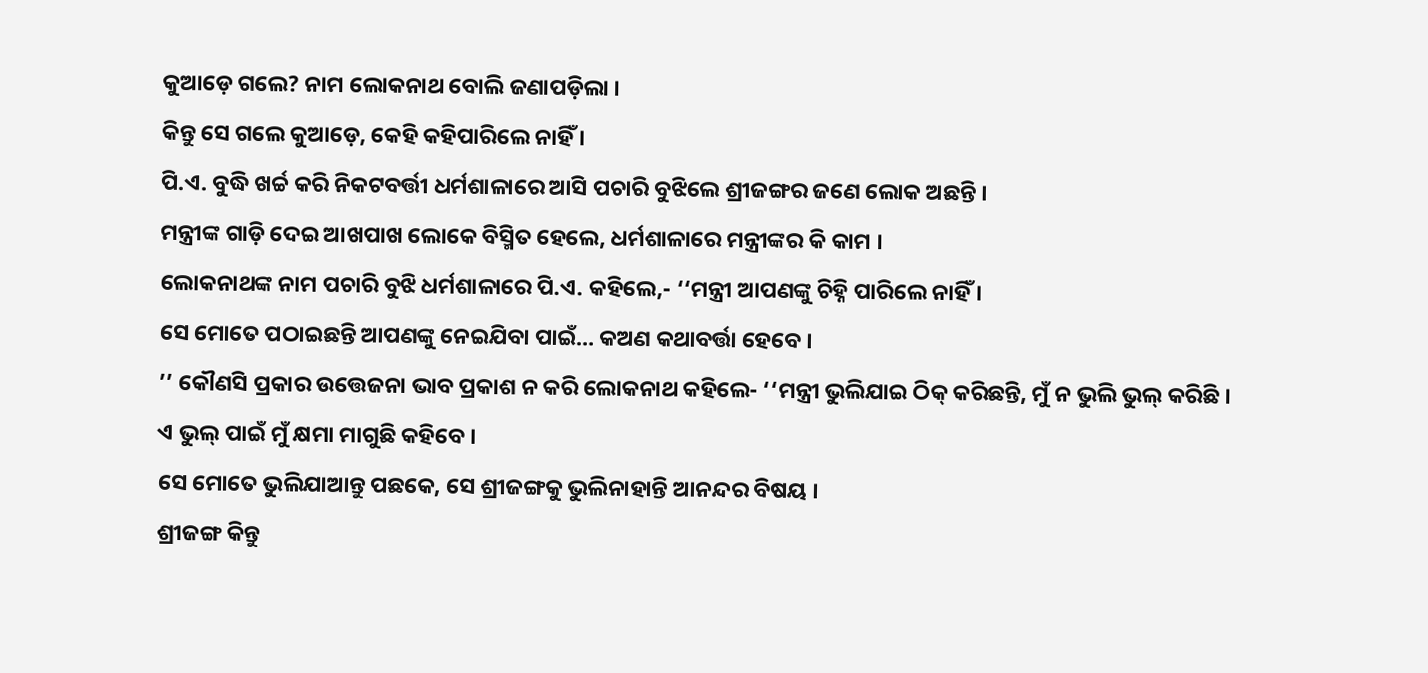କୁଆଡ଼େ ଗଲେ? ନାମ ଲୋକନାଥ ବୋଲି ଜଣାପଡ଼ିଲା ।
କିନ୍ତୁ ସେ ଗଲେ କୁଆଡ଼େ, କେହି କହିପାରିଲେ ନାହିଁ ।
ପି.ଏ. ବୁଦ୍ଧି ଖର୍ଚ୍ଚ କରି ନିକଟବର୍ତ୍ତୀ ଧର୍ମଶାଳାରେ ଆସି ପଚାରି ବୁଝିଲେ ଶ୍ରୀଜଙ୍ଗର ଜଣେ ଲୋକ ଅଛନ୍ତି ।
ମନ୍ତ୍ରୀଙ୍କ ଗାଡ଼ି ଦେଇ ଆଖପାଖ ଲୋକେ ବିସ୍ମିତ ହେଲେ, ଧର୍ମଶାଳାରେ ମନ୍ତ୍ରୀଙ୍କର କି କାମ ।
ଲୋକନାଥଙ୍କ ନାମ ପଚାରି ବୁଝି ଧର୍ମଶାଳାରେ ପି.ଏ. କହିଲେ,- ‘‘ମନ୍ତ୍ରୀ ଆପଣଙ୍କୁ ଚିହ୍ନି ପାରିଲେ ନାହିଁ ।
ସେ ମୋତେ ପଠାଇଛନ୍ତି ଆପଣଙ୍କୁ ନେଇଯିବା ପାଇଁ… କଅଣ କଥାବର୍ତ୍ତା ହେବେ ।
’’ କୌଣସି ପ୍ରକାର ଉତ୍ତେଜନା ଭାବ ପ୍ରକାଶ ନ କରି ଲୋକନାଥ କହିଲେ- ‘‘ମନ୍ତ୍ରୀ ଭୁଲିଯାଇ ଠିକ୍ କରିଛନ୍ତି, ମୁଁ ନ ଭୁଲି ଭୁଲ୍ କରିଛି ।
ଏ ଭୁଲ୍ ପାଇଁ ମୁଁ କ୍ଷମା ମାଗୁଛି କହିବେ ।
ସେ ମୋତେ ଭୁଲିଯାଆନ୍ତୁ ପଛକେ, ସେ ଶ୍ରୀଜଙ୍ଗକୁ ଭୁଲିନାହାନ୍ତି ଆନନ୍ଦର ବିଷୟ ।
ଶ୍ରୀଜଙ୍ଗ କିନ୍ତୁ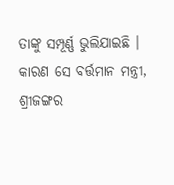ତାଙ୍କୁ ସମ୍ପୂର୍ଣ୍ଣ ଭୁଲିଯାଇଛି ।
କାରଣ ସେ ବର୍ତ୍ତମାନ ମନ୍ତ୍ରୀ, ଶ୍ରୀଜଙ୍ଗର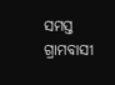ସମସ୍ତ ଗ୍ରାମବାସୀ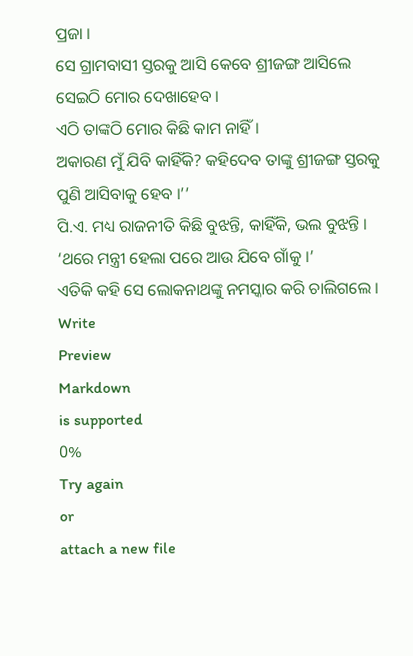ପ୍ରଜା ।
ସେ ଗ୍ରାମବାସୀ ସ୍ତରକୁ ଆସି କେବେ ଶ୍ରୀଜଙ୍ଗ ଆସିଲେ ସେଇଠି ମୋର ଦେଖାହେବ ।
ଏଠି ତାଙ୍କଠି ମୋର କିଛି କାମ ନାହିଁ ।
ଅକାରଣ ମୁଁ ଯିବି କାହିଁକି? କହିଦେବ ତାଙ୍କୁ ଶ୍ରୀଜଙ୍ଗ ସ୍ତରକୁ ପୁଣି ଆସିବାକୁ ହେବ ।’’
ପି.ଏ. ମଧ୍ୟ ରାଜନୀତି କିଛି ବୁଝନ୍ତି, କାହିଁକି, ଭଲ ବୁଝନ୍ତି ।
‘ଥରେ ମନ୍ତ୍ରୀ ହେଲା ପରେ ଆଉ ଯିବେ ଗାଁକୁ ।’
ଏତିକି କହି ସେ ଲୋକନାଥଙ୍କୁ ନମସ୍କାର କରି ଚାଲିଗଲେ ।
Write
Preview
Markdown
is supported
0%
Try again
or
attach a new file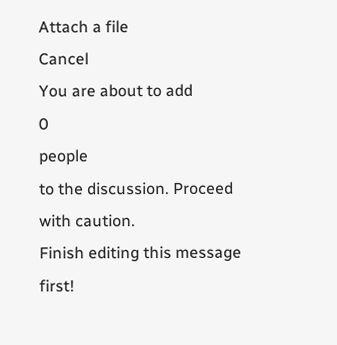Attach a file
Cancel
You are about to add
0
people
to the discussion. Proceed with caution.
Finish editing this message first!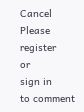Cancel
Please
register
or
sign in
to comment